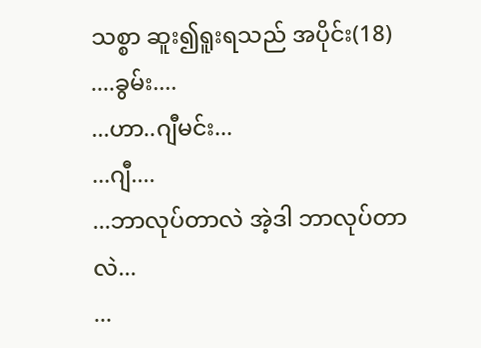သစ္စာ ဆူး၍ရူးရသည် အပိုင်း(18)
....ခွမ်း....
...ဟာ..ဂျီမင်း...
...ဂျီ....
...ဘာလုပ်တာလဲ အဲ့ဒါ ဘာလုပ်တာလဲ...
...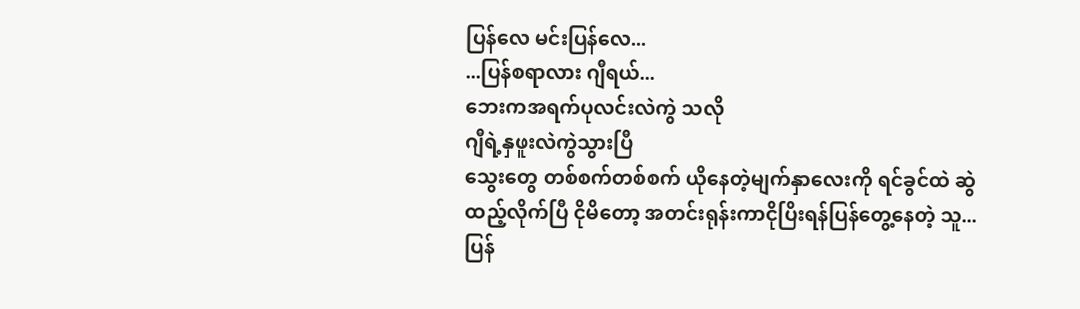ပြန်လေ မင်းပြန်လေ...
...ပြန်စရာလား ဂျီရယ်...
ဘေးကအရက်ပုလင်းလဲကွဲ သလို
ဂျီရဲ့နှဖူးလဲကွဲသွားပြီ
သွေးတွေ တစ်စက်တစ်စက် ယိုနေတဲ့မျက်နှာလေးကို ရင်ခွင်ထဲ ဆွဲထည့်လိုက်ပြီ ငိုမိတော့ အတင်းရုန်းကာငိုပြိးရန်ပြန်တွေ့နေတဲ့ သူ...ပြန်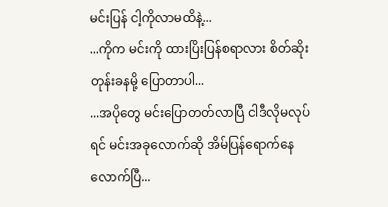မင်းပြန် ငါ့ကိုလာမထိနဲ့...
...ကိုက မင်းကို ထားပြိးပြန်စရာလား စိတ်ဆိုးတုန်းခနမို့ ပြောတာပါ...
...အပိုတွေ မင်းပြောတတ်လာပြီ ငါဒီလိုမလုပ်ရင် မင်းအခုလောက်ဆို အိမ်ပြန်ရောက်နေလောက်ပြီ...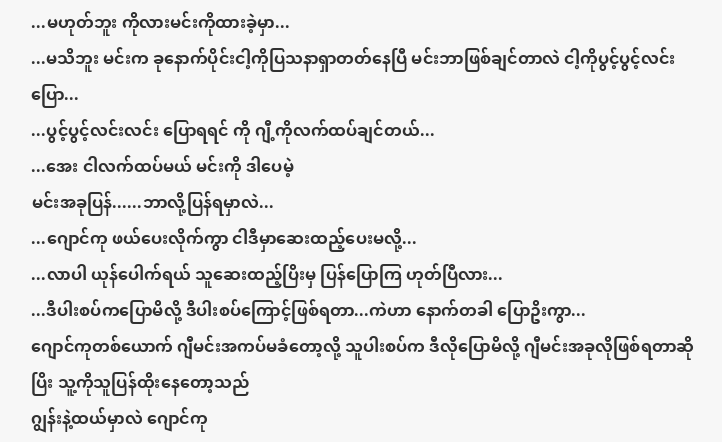...မဟုတ်ဘူး ကိုလားမင်းကိုထားခဲ့မှာ...
...မသိဘူး မင်းက ခုနောက်ပိုင်းငါ့ကိုပြသနာရှာတတ်နေပြီ မင်းဘာဖြစ်ချင်တာလဲ ငါ့ကိုပွင့်ပွင့်လင်းပြော...
...ပွင့်ပွင့်လင်းလင်း ပြောရရင် ကို ဂျီ့ကိုလက်ထပ်ချင်တယ်...
...အေး ငါလက်ထပ်မယ် မင်းကို ဒါပေမဲ့
မင်းအခုပြန်......ဘာလို့ပြန်ရမှာလဲ...
...ဂျောင်ကု ဖယ်ပေးလိုက်ကွာ ငါဒီမှာဆေးထည့်ပေးမလို့...
...လာပါ ယုန်ပေါက်ရယ် သူဆေးထည့်ပြိးမှ ပြန်ပြောကြ ဟုတ်ပြီလား...
...ဒီပါးစပ်ကပြောမိလို့ ဒီပါးစပ်ကြောင့်ဖြစ်ရတာ...ကဲဟာ နောက်တခါ ပြောဥိးကွာ...
ဂျောင်ကုတစ်ယောက် ဂျီမင်းအကပ်မခံတော့လို့ သူပါးစပ်က ဒီလိုပြောမိလို့ ဂျီမင်းအခုလိုဖြစ်ရတာဆိုပြိး သူ့ကိုသူပြန်ထိုးနေတော့သည်
ဂျွန်းနဲ့ထယ်မှာလဲ ဂျောင်ကု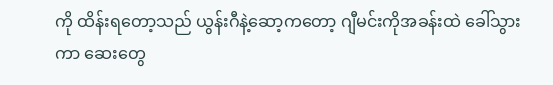ကို ထိန်းရတော့သည် ယွန်းဂီနဲ့ဆော့ကတော့ ဂျီမင်းကိုအခန်းထဲ ခေါ်သွားကာ ဆေးတွေ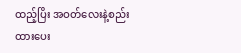ထည့်ပြိး အဝတ်လေးနဲ့စည်းထားပေး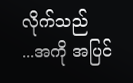လိုက်သည်
...အကို အပြင်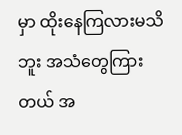မှာ ထိုးနေကြလားမသိဘူး အသံတွေကြားတယ် အ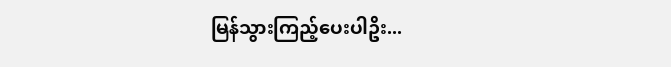မြန်သွားကြည့်ပေးပါဥိး...